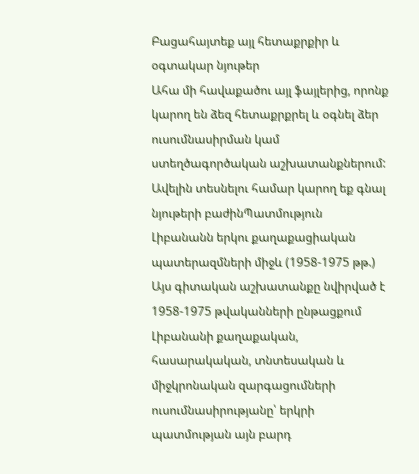Բացահայտեք այլ հետաքրքիր և օգտակար նյութեր
Ահա մի հավաքածու այլ ֆայլերից, որոնք կարող են ձեզ հետաքրքրել և օգնել ձեր ուսումնասիրման կամ ստեղծագործական աշխատանքներում: Ավելին տեսնելու համար կարող եք գնալ նյութերի բաժինՊատմություն
Լիբանանն երկու քաղաքացիական պատերազմների միջև (1958-1975 թթ.)
Այս գիտական աշխատանքը նվիրված է 1958-1975 թվականների ընթացքում Լիբանանի քաղաքական, հասարակական, տնտեսական և միջկրոնական զարգացումների ուսումնասիրությանը՝ երկրի պատմության այն բարդ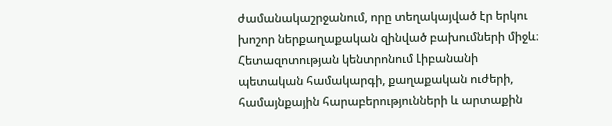ժամանակաշրջանում, որը տեղակայված էր երկու խոշոր ներքաղաքական զինված բախումների միջև։ Հետազոտության կենտրոնում Լիբանանի պետական համակարգի, քաղաքական ուժերի, համայնքային հարաբերությունների և արտաքին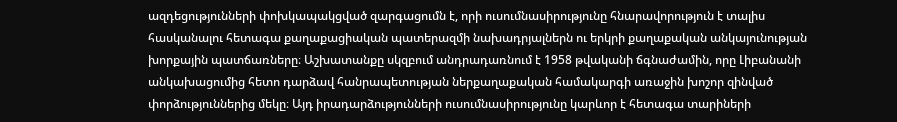ազդեցությունների փոխկապակցված զարգացումն է, որի ուսումնասիրությունը հնարավորություն է տալիս հասկանալու հետագա քաղաքացիական պատերազմի նախադրյալներն ու երկրի քաղաքական անկայունության խորքային պատճառները։ Աշխատանքը սկզբում անդրադառնում է 1958 թվականի ճգնաժամին, որը Լիբանանի անկախացումից հետո դարձավ հանրապետության ներքաղաքական համակարգի առաջին խոշոր զինված փորձություններից մեկը։ Այդ իրադարձությունների ուսումնասիրությունը կարևոր է հետագա տարիների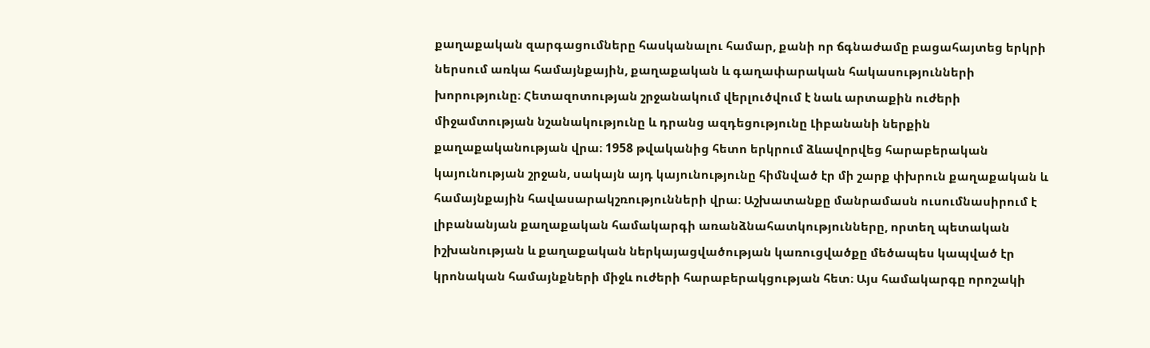քաղաքական զարգացումները հասկանալու համար, քանի որ ճգնաժամը բացահայտեց երկրի ներսում առկա համայնքային, քաղաքական և գաղափարական հակասությունների խորությունը։ Հետազոտության շրջանակում վերլուծվում է նաև արտաքին ուժերի միջամտության նշանակությունը և դրանց ազդեցությունը Լիբանանի ներքին քաղաքականության վրա։ 1958 թվականից հետո երկրում ձևավորվեց հարաբերական կայունության շրջան, սակայն այդ կայունությունը հիմնված էր մի շարք փխրուն քաղաքական և համայնքային հավասարակշռությունների վրա։ Աշխատանքը մանրամասն ուսումնասիրում է լիբանանյան քաղաքական համակարգի առանձնահատկությունները, որտեղ պետական իշխանության և քաղաքական ներկայացվածության կառուցվածքը մեծապես կապված էր կրոնական համայնքների միջև ուժերի հարաբերակցության հետ։ Այս համակարգը որոշակի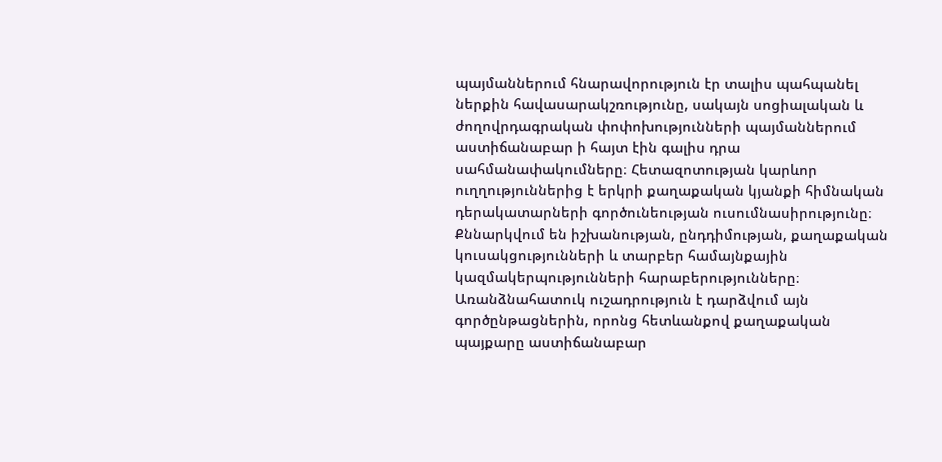պայմաններում հնարավորություն էր տալիս պահպանել ներքին հավասարակշռությունը, սակայն սոցիալական և ժողովրդագրական փոփոխությունների պայմաններում աստիճանաբար ի հայտ էին գալիս դրա սահմանափակումները։ Հետազոտության կարևոր ուղղություններից է երկրի քաղաքական կյանքի հիմնական դերակատարների գործունեության ուսումնասիրությունը։ Քննարկվում են իշխանության, ընդդիմության, քաղաքական կուսակցությունների և տարբեր համայնքային կազմակերպությունների հարաբերությունները։ Առանձնահատուկ ուշադրություն է դարձվում այն գործընթացներին, որոնց հետևանքով քաղաքական պայքարը աստիճանաբար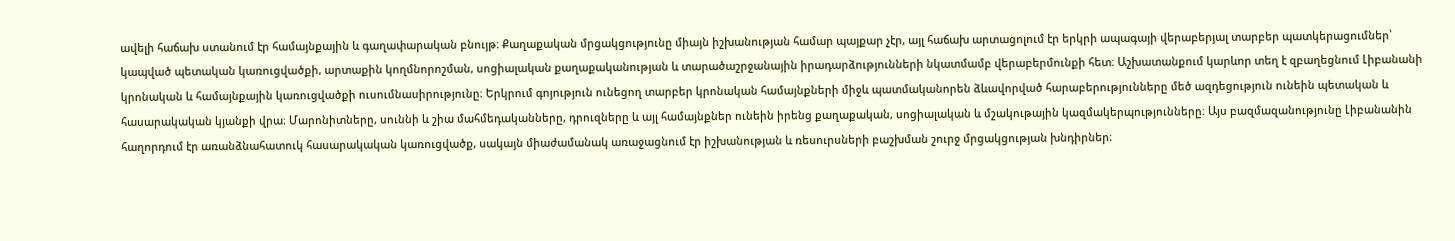ավելի հաճախ ստանում էր համայնքային և գաղափարական բնույթ։ Քաղաքական մրցակցությունը միայն իշխանության համար պայքար չէր, այլ հաճախ արտացոլում էր երկրի ապագայի վերաբերյալ տարբեր պատկերացումներ՝ կապված պետական կառուցվածքի, արտաքին կողմնորոշման, սոցիալական քաղաքականության և տարածաշրջանային իրադարձությունների նկատմամբ վերաբերմունքի հետ։ Աշխատանքում կարևոր տեղ է զբաղեցնում Լիբանանի կրոնական և համայնքային կառուցվածքի ուսումնասիրությունը։ Երկրում գոյություն ունեցող տարբեր կրոնական համայնքների միջև պատմականորեն ձևավորված հարաբերությունները մեծ ազդեցություն ունեին պետական և հասարակական կյանքի վրա։ Մարոնիտները, սուննի և շիա մահմեդականները, դրուզները և այլ համայնքներ ունեին իրենց քաղաքական, սոցիալական և մշակութային կազմակերպությունները։ Այս բազմազանությունը Լիբանանին հաղորդում էր առանձնահատուկ հասարակական կառուցվածք, սակայն միաժամանակ առաջացնում էր իշխանության և ռեսուրսների բաշխման շուրջ մրցակցության խնդիրներ։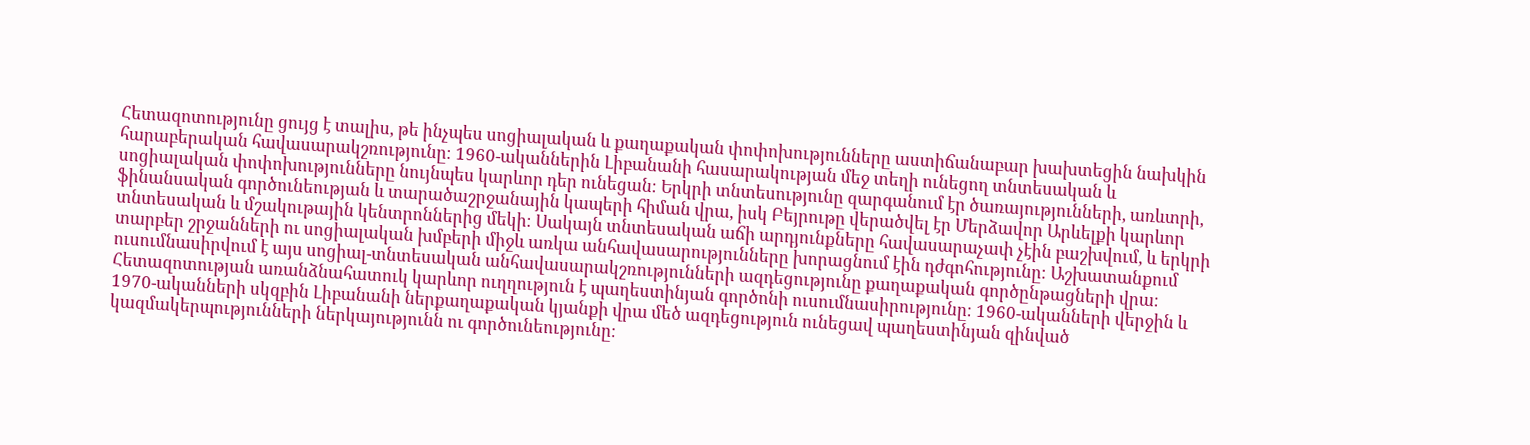Հետազոտությունը ցույց է տալիս, թե ինչպես սոցիալական և քաղաքական փոփոխությունները աստիճանաբար խախտեցին նախկին հարաբերական հավասարակշռությունը։ 1960-ականներին Լիբանանի հասարակության մեջ տեղի ունեցող տնտեսական և սոցիալական փոփոխությունները նույնպես կարևոր դեր ունեցան։ Երկրի տնտեսությունը զարգանում էր ծառայությունների, առևտրի, ֆինանսական գործունեության և տարածաշրջանային կապերի հիման վրա, իսկ Բեյրութը վերածվել էր Մերձավոր Արևելքի կարևոր տնտեսական և մշակութային կենտրոններից մեկի։ Սակայն տնտեսական աճի արդյունքները հավասարաչափ չէին բաշխվում, և երկրի տարբեր շրջանների ու սոցիալական խմբերի միջև առկա անհավասարությունները խորացնում էին դժգոհությունը։ Աշխատանքում ուսումնասիրվում է այս սոցիալ-տնտեսական անհավասարակշռությունների ազդեցությունը քաղաքական գործընթացների վրա։ Հետազոտության առանձնահատուկ կարևոր ուղղություն է պաղեստինյան գործոնի ուսումնասիրությունը։ 1960-ականների վերջին և 1970-ականների սկզբին Լիբանանի ներքաղաքական կյանքի վրա մեծ ազդեցություն ունեցավ պաղեստինյան զինված կազմակերպությունների ներկայությունն ու գործունեությունը։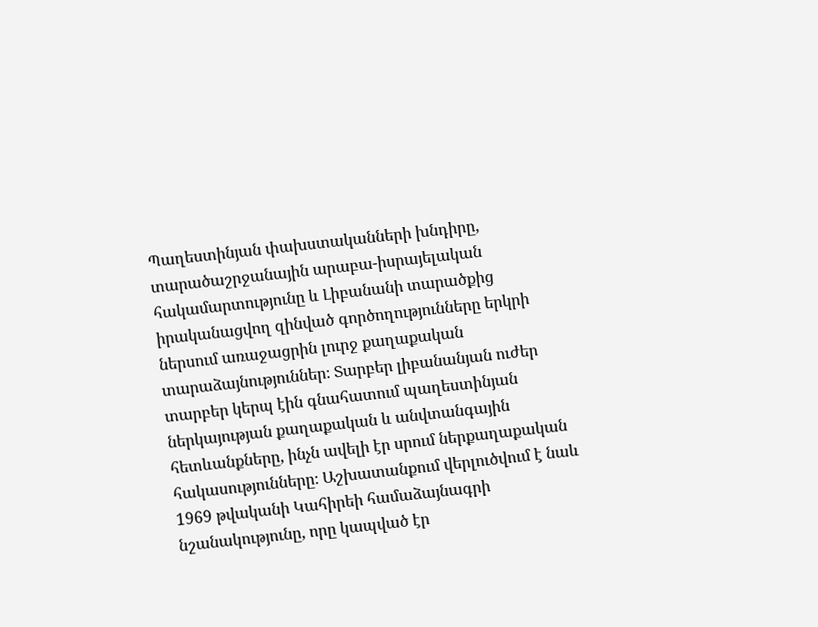Պաղեստինյան փախստականների խնդիրը, տարածաշրջանային արաբա-իսրայելական հակամարտությունը և Լիբանանի տարածքից իրականացվող զինված գործողությունները երկրի ներսում առաջացրին լուրջ քաղաքական տարաձայնություններ։ Տարբեր լիբանանյան ուժեր տարբեր կերպ էին գնահատում պաղեստինյան ներկայության քաղաքական և անվտանգային հետևանքները, ինչն ավելի էր սրում ներքաղաքական հակասությունները։ Աշխատանքում վերլուծվում է նաև 1969 թվականի Կահիրեի համաձայնագրի նշանակությունը, որը կապված էր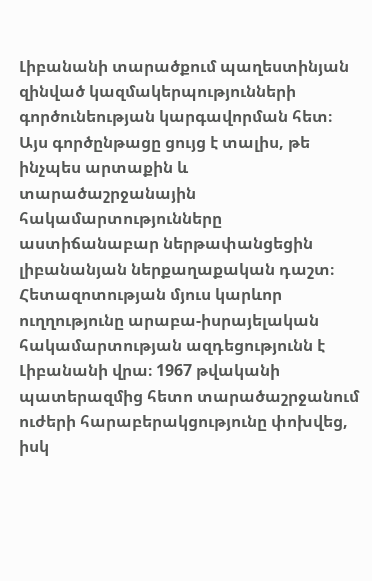Լիբանանի տարածքում պաղեստինյան զինված կազմակերպությունների գործունեության կարգավորման հետ։ Այս գործընթացը ցույց է տալիս, թե ինչպես արտաքին և տարածաշրջանային հակամարտությունները աստիճանաբար ներթափանցեցին լիբանանյան ներքաղաքական դաշտ։ Հետազոտության մյուս կարևոր ուղղությունը արաբա-իսրայելական հակամարտության ազդեցությունն է Լիբանանի վրա։ 1967 թվականի պատերազմից հետո տարածաշրջանում ուժերի հարաբերակցությունը փոխվեց, իսկ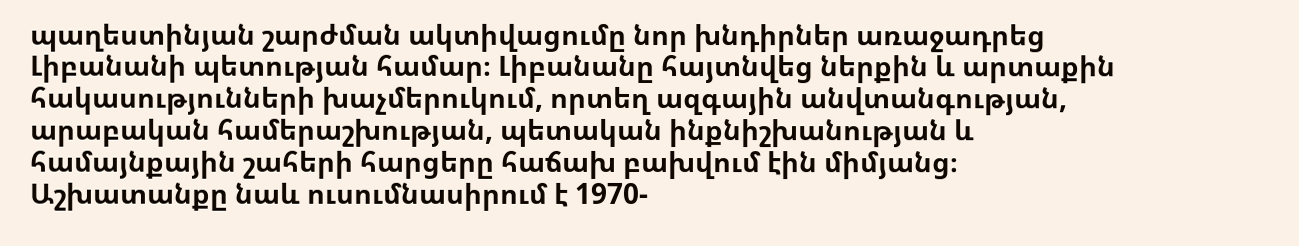պաղեստինյան շարժման ակտիվացումը նոր խնդիրներ առաջադրեց Լիբանանի պետության համար։ Լիբանանը հայտնվեց ներքին և արտաքին հակասությունների խաչմերուկում, որտեղ ազգային անվտանգության, արաբական համերաշխության, պետական ինքնիշխանության և համայնքային շահերի հարցերը հաճախ բախվում էին միմյանց։ Աշխատանքը նաև ուսումնասիրում է 1970-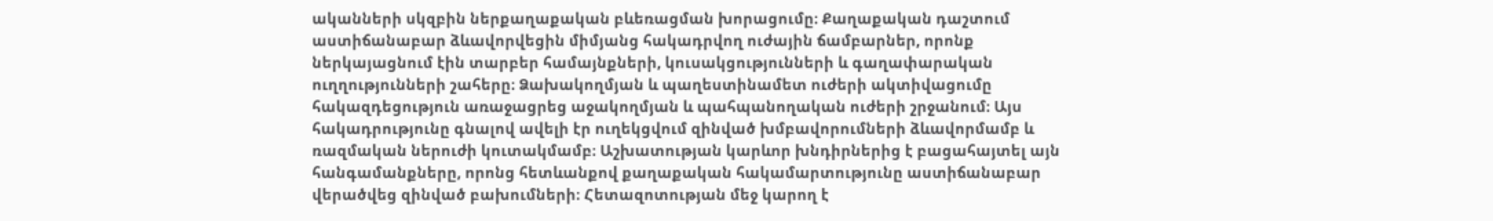ականների սկզբին ներքաղաքական բևեռացման խորացումը։ Քաղաքական դաշտում աստիճանաբար ձևավորվեցին միմյանց հակադրվող ուժային ճամբարներ, որոնք ներկայացնում էին տարբեր համայնքների, կուսակցությունների և գաղափարական ուղղությունների շահերը։ Ձախակողմյան և պաղեստինամետ ուժերի ակտիվացումը հակազդեցություն առաջացրեց աջակողմյան և պահպանողական ուժերի շրջանում։ Այս հակադրությունը գնալով ավելի էր ուղեկցվում զինված խմբավորումների ձևավորմամբ և ռազմական ներուժի կուտակմամբ։ Աշխատության կարևոր խնդիրներից է բացահայտել այն հանգամանքները, որոնց հետևանքով քաղաքական հակամարտությունը աստիճանաբար վերածվեց զինված բախումների։ Հետազոտության մեջ կարող է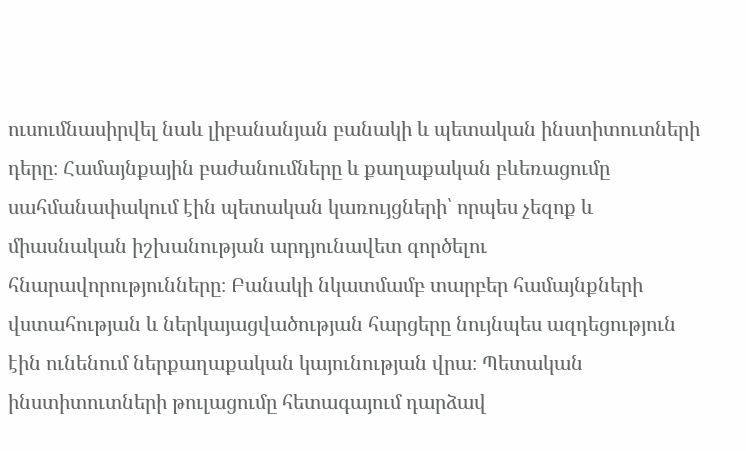ուսումնասիրվել նաև լիբանանյան բանակի և պետական ինստիտուտների դերը։ Համայնքային բաժանումները և քաղաքական բևեռացումը սահմանափակում էին պետական կառույցների՝ որպես չեզոք և միասնական իշխանության արդյունավետ գործելու հնարավորությունները։ Բանակի նկատմամբ տարբեր համայնքների վստահության և ներկայացվածության հարցերը նույնպես ազդեցություն էին ունենում ներքաղաքական կայունության վրա։ Պետական ինստիտուտների թուլացումը հետագայում դարձավ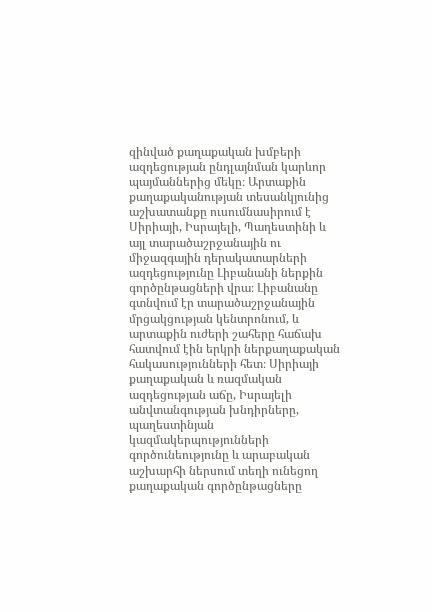զինված քաղաքական խմբերի ազդեցության ընդլայնման կարևոր պայմաններից մեկը։ Արտաքին քաղաքականության տեսանկյունից աշխատանքը ուսումնասիրում է Սիրիայի, Իսրայելի, Պաղեստինի և այլ տարածաշրջանային ու միջազգային դերակատարների ազդեցությունը Լիբանանի ներքին գործընթացների վրա։ Լիբանանը գտնվում էր տարածաշրջանային մրցակցության կենտրոնում, և արտաքին ուժերի շահերը հաճախ հատվում էին երկրի ներքաղաքական հակասությունների հետ։ Սիրիայի քաղաքական և ռազմական ազդեցության աճը, Իսրայելի անվտանգության խնդիրները, պաղեստինյան կազմակերպությունների գործունեությունը և արաբական աշխարհի ներսում տեղի ունեցող քաղաքական գործընթացները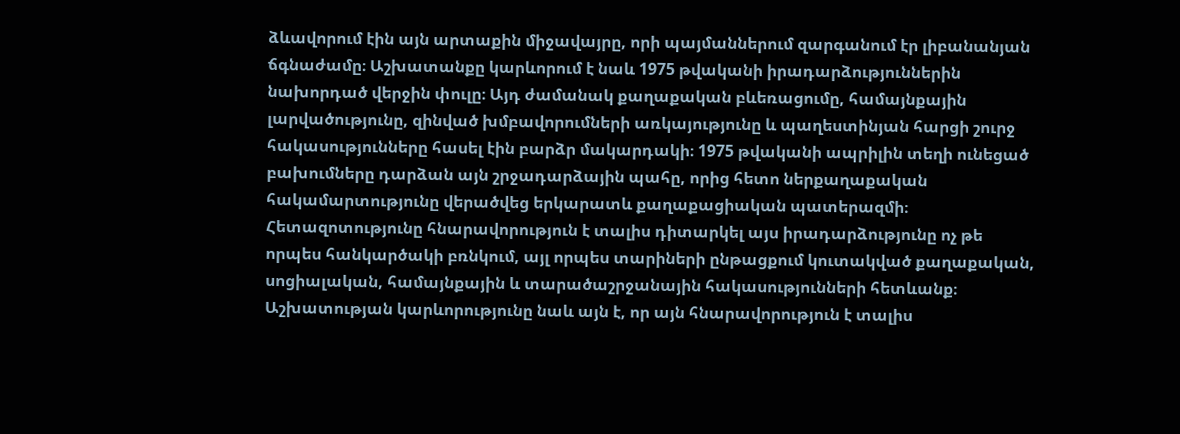ձևավորում էին այն արտաքին միջավայրը, որի պայմաններում զարգանում էր լիբանանյան ճգնաժամը։ Աշխատանքը կարևորում է նաև 1975 թվականի իրադարձություններին նախորդած վերջին փուլը։ Այդ ժամանակ քաղաքական բևեռացումը, համայնքային լարվածությունը, զինված խմբավորումների առկայությունը և պաղեստինյան հարցի շուրջ հակասությունները հասել էին բարձր մակարդակի։ 1975 թվականի ապրիլին տեղի ունեցած բախումները դարձան այն շրջադարձային պահը, որից հետո ներքաղաքական հակամարտությունը վերածվեց երկարատև քաղաքացիական պատերազմի։ Հետազոտությունը հնարավորություն է տալիս դիտարկել այս իրադարձությունը ոչ թե որպես հանկարծակի բռնկում, այլ որպես տարիների ընթացքում կուտակված քաղաքական, սոցիալական, համայնքային և տարածաշրջանային հակասությունների հետևանք։ Աշխատության կարևորությունը նաև այն է, որ այն հնարավորություն է տալիս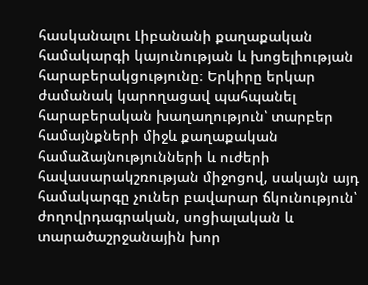հասկանալու Լիբանանի քաղաքական համակարգի կայունության և խոցելիության հարաբերակցությունը։ Երկիրը երկար ժամանակ կարողացավ պահպանել հարաբերական խաղաղություն՝ տարբեր համայնքների միջև քաղաքական համաձայնությունների և ուժերի հավասարակշռության միջոցով, սակայն այդ համակարգը չուներ բավարար ճկունություն՝ ժողովրդագրական, սոցիալական և տարածաշրջանային խոր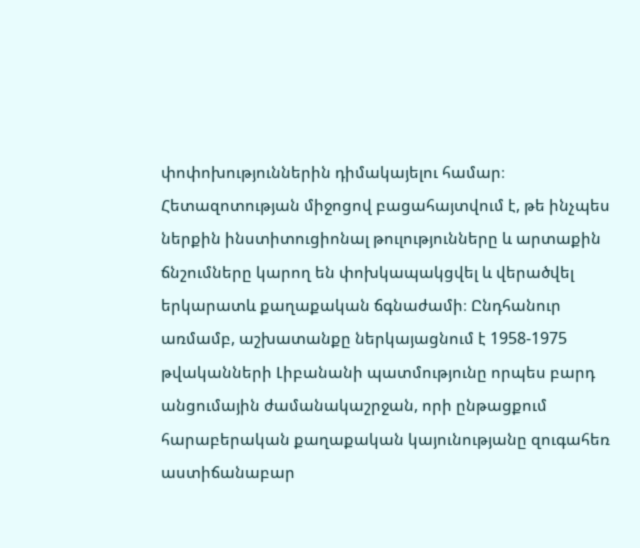փոփոխություններին դիմակայելու համար։ Հետազոտության միջոցով բացահայտվում է, թե ինչպես ներքին ինստիտուցիոնալ թուլությունները և արտաքին ճնշումները կարող են փոխկապակցվել և վերածվել երկարատև քաղաքական ճգնաժամի։ Ընդհանուր առմամբ, աշխատանքը ներկայացնում է 1958-1975 թվականների Լիբանանի պատմությունը որպես բարդ անցումային ժամանակաշրջան, որի ընթացքում հարաբերական քաղաքական կայունությանը զուգահեռ աստիճանաբար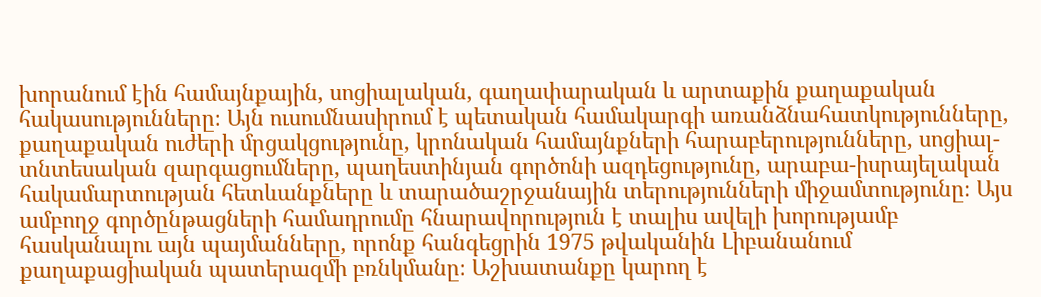խորանում էին համայնքային, սոցիալական, գաղափարական և արտաքին քաղաքական հակասությունները։ Այն ուսումնասիրում է պետական համակարգի առանձնահատկությունները, քաղաքական ուժերի մրցակցությունը, կրոնական համայնքների հարաբերությունները, սոցիալ-տնտեսական զարգացումները, պաղեստինյան գործոնի ազդեցությունը, արաբա-իսրայելական հակամարտության հետևանքները և տարածաշրջանային տերությունների միջամտությունը։ Այս ամբողջ գործընթացների համադրումը հնարավորություն է տալիս ավելի խորությամբ հասկանալու այն պայմանները, որոնք հանգեցրին 1975 թվականին Լիբանանում քաղաքացիական պատերազմի բռնկմանը։ Աշխատանքը կարող է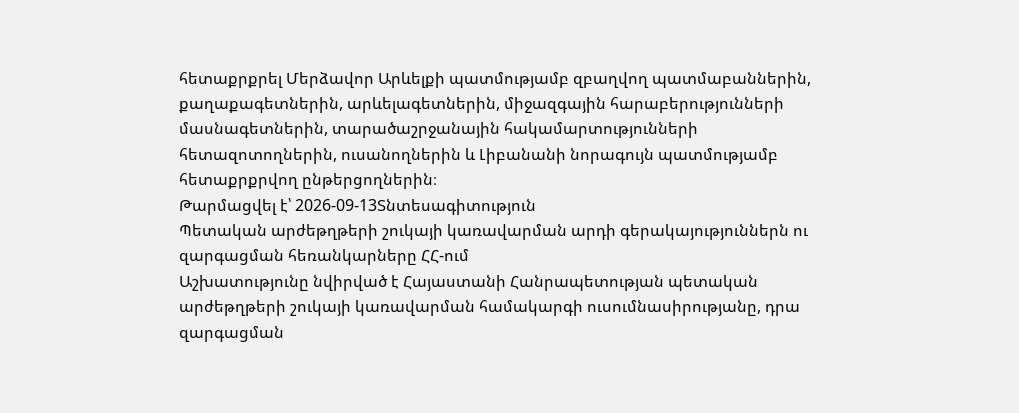հետաքրքրել Մերձավոր Արևելքի պատմությամբ զբաղվող պատմաբաններին, քաղաքագետներին, արևելագետներին, միջազգային հարաբերությունների մասնագետներին, տարածաշրջանային հակամարտությունների հետազոտողներին, ուսանողներին և Լիբանանի նորագույն պատմությամբ հետաքրքրվող ընթերցողներին։
Թարմացվել է՝ 2026-09-13Տնտեսագիտություն
Պետական արժեթղթերի շուկայի կառավարման արդի գերակայություններն ու զարգացման հեռանկարները ՀՀ-ում
Աշխատությունը նվիրված է Հայաստանի Հանրապետության պետական արժեթղթերի շուկայի կառավարման համակարգի ուսումնասիրությանը, դրա զարգացման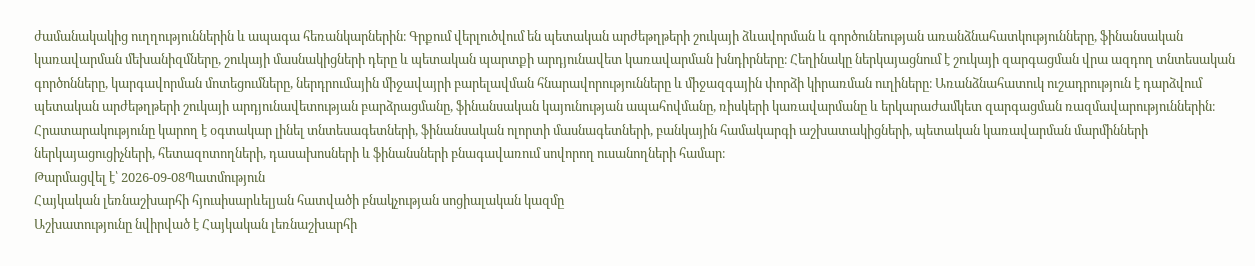ժամանակակից ուղղություններին և ապագա հեռանկարներին։ Գրքում վերլուծվում են պետական արժեթղթերի շուկայի ձևավորման և գործունեության առանձնահատկությունները, ֆինանսական կառավարման մեխանիզմները, շուկայի մասնակիցների դերը և պետական պարտքի արդյունավետ կառավարման խնդիրները։ Հեղինակը ներկայացնում է շուկայի զարգացման վրա ազդող տնտեսական գործոնները, կարգավորման մոտեցումները, ներդրումային միջավայրի բարելավման հնարավորությունները և միջազգային փորձի կիրառման ուղիները։ Առանձնահատուկ ուշադրություն է դարձվում պետական արժեթղթերի շուկայի արդյունավետության բարձրացմանը, ֆինանսական կայունության ապահովմանը, ռիսկերի կառավարմանը և երկարաժամկետ զարգացման ռազմավարություններին։ Հրատարակությունը կարող է օգտակար լինել տնտեսագետների, ֆինանսական ոլորտի մասնագետների, բանկային համակարգի աշխատակիցների, պետական կառավարման մարմինների ներկայացուցիչների, հետազոտողների, դասախոսների և ֆինանսների բնագավառում սովորող ուսանողների համար։
Թարմացվել է՝ 2026-09-08Պատմություն
Հայկական լեռնաշխարհի հյուսիսարևելյան հատվածի բնակչության սոցիալական կազմը
Աշխատությունը նվիրված է Հայկական լեռնաշխարհի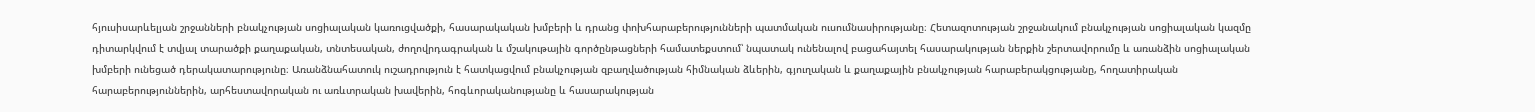հյուսիսարևելյան շրջանների բնակչության սոցիալական կառուցվածքի, հասարակական խմբերի և դրանց փոխհարաբերությունների պատմական ուսումնասիրությանը։ Հետազոտության շրջանակում բնակչության սոցիալական կազմը դիտարկվում է տվյալ տարածքի քաղաքական, տնտեսական, ժողովրդագրական և մշակութային գործընթացների համատեքստում՝ նպատակ ունենալով բացահայտել հասարակության ներքին շերտավորումը և առանձին սոցիալական խմբերի ունեցած դերակատարությունը։ Առանձնահատուկ ուշադրություն է հատկացվում բնակչության զբաղվածության հիմնական ձևերին, գյուղական և քաղաքային բնակչության հարաբերակցությանը, հողատիրական հարաբերություններին, արհեստավորական ու առևտրական խավերին, հոգևորականությանը և հասարակության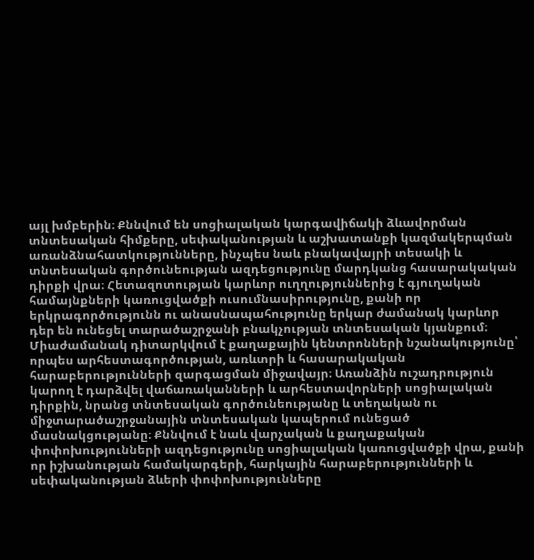այլ խմբերին։ Քննվում են սոցիալական կարգավիճակի ձևավորման տնտեսական հիմքերը, սեփականության և աշխատանքի կազմակերպման առանձնահատկությունները, ինչպես նաև բնակավայրի տեսակի և տնտեսական գործունեության ազդեցությունը մարդկանց հասարակական դիրքի վրա։ Հետազոտության կարևոր ուղղություններից է գյուղական համայնքների կառուցվածքի ուսումնասիրությունը, քանի որ երկրագործությունն ու անասնապահությունը երկար ժամանակ կարևոր դեր են ունեցել տարածաշրջանի բնակչության տնտեսական կյանքում։ Միաժամանակ դիտարկվում է քաղաքային կենտրոնների նշանակությունը՝ որպես արհեստագործության, առևտրի և հասարակական հարաբերությունների զարգացման միջավայր։ Առանձին ուշադրություն կարող է դարձվել վաճառականների և արհեստավորների սոցիալական դիրքին, նրանց տնտեսական գործունեությանը և տեղական ու միջտարածաշրջանային տնտեսական կապերում ունեցած մասնակցությանը։ Քննվում է նաև վարչական և քաղաքական փոփոխությունների ազդեցությունը սոցիալական կառուցվածքի վրա, քանի որ իշխանության համակարգերի, հարկային հարաբերությունների և սեփականության ձևերի փոփոխությունները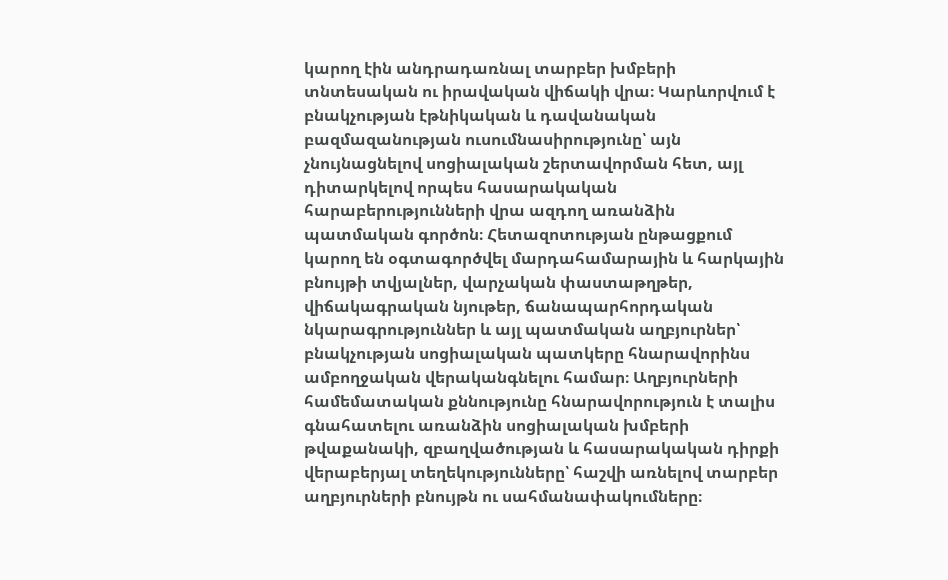կարող էին անդրադառնալ տարբեր խմբերի տնտեսական ու իրավական վիճակի վրա։ Կարևորվում է բնակչության էթնիկական և դավանական բազմազանության ուսումնասիրությունը՝ այն չնույնացնելով սոցիալական շերտավորման հետ, այլ դիտարկելով որպես հասարակական հարաբերությունների վրա ազդող առանձին պատմական գործոն։ Հետազոտության ընթացքում կարող են օգտագործվել մարդահամարային և հարկային բնույթի տվյալներ, վարչական փաստաթղթեր, վիճակագրական նյութեր, ճանապարհորդական նկարագրություններ և այլ պատմական աղբյուրներ՝ բնակչության սոցիալական պատկերը հնարավորինս ամբողջական վերականգնելու համար։ Աղբյուրների համեմատական քննությունը հնարավորություն է տալիս գնահատելու առանձին սոցիալական խմբերի թվաքանակի, զբաղվածության և հասարակական դիրքի վերաբերյալ տեղեկությունները՝ հաշվի առնելով տարբեր աղբյուրների բնույթն ու սահմանափակումները։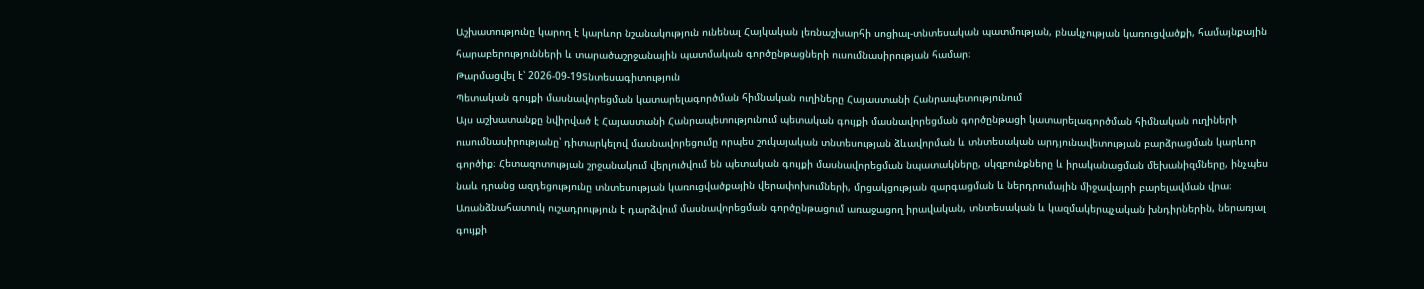Աշխատությունը կարող է կարևոր նշանակություն ունենալ Հայկական լեռնաշխարհի սոցիալ-տնտեսական պատմության, բնակչության կառուցվածքի, համայնքային հարաբերությունների և տարածաշրջանային պատմական գործընթացների ուսումնասիրության համար։
Թարմացվել է՝ 2026-09-19Տնտեսագիտություն
Պետական գույքի մասնավորեցման կատարելագործման հիմնական ուղիները Հայաստանի Հանրապետությունում
Այս աշխատանքը նվիրված է Հայաստանի Հանրապետությունում պետական գույքի մասնավորեցման գործընթացի կատարելագործման հիմնական ուղիների ուսումնասիրությանը՝ դիտարկելով մասնավորեցումը որպես շուկայական տնտեսության ձևավորման և տնտեսական արդյունավետության բարձրացման կարևոր գործիք։ Հետազոտության շրջանակում վերլուծվում են պետական գույքի մասնավորեցման նպատակները, սկզբունքները և իրականացման մեխանիզմները, ինչպես նաև դրանց ազդեցությունը տնտեսության կառուցվածքային վերափոխումների, մրցակցության զարգացման և ներդրումային միջավայրի բարելավման վրա։ Առանձնահատուկ ուշադրություն է դարձվում մասնավորեցման գործընթացում առաջացող իրավական, տնտեսական և կազմակերպչական խնդիրներին, ներառյալ գույքի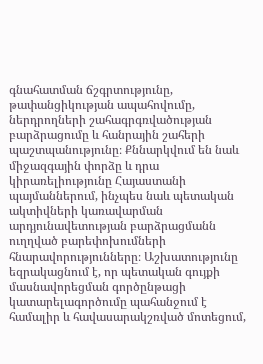գնահատման ճշգրտությունը, թափանցիկության ապահովումը, ներդրողների շահագրգռվածության բարձրացումը և հանրային շահերի պաշտպանությունը։ Քննարկվում են նաև միջազգային փորձը և դրա կիրառելիությունը Հայաստանի պայմաններում, ինչպես նաև պետական ակտիվների կառավարման արդյունավետության բարձրացմանն ուղղված բարեփոխումների հնարավորությունները։ Աշխատությունը եզրակացնում է, որ պետական գույքի մասնավորեցման գործընթացի կատարելագործումը պահանջում է համալիր և հավասարակշռված մոտեցում,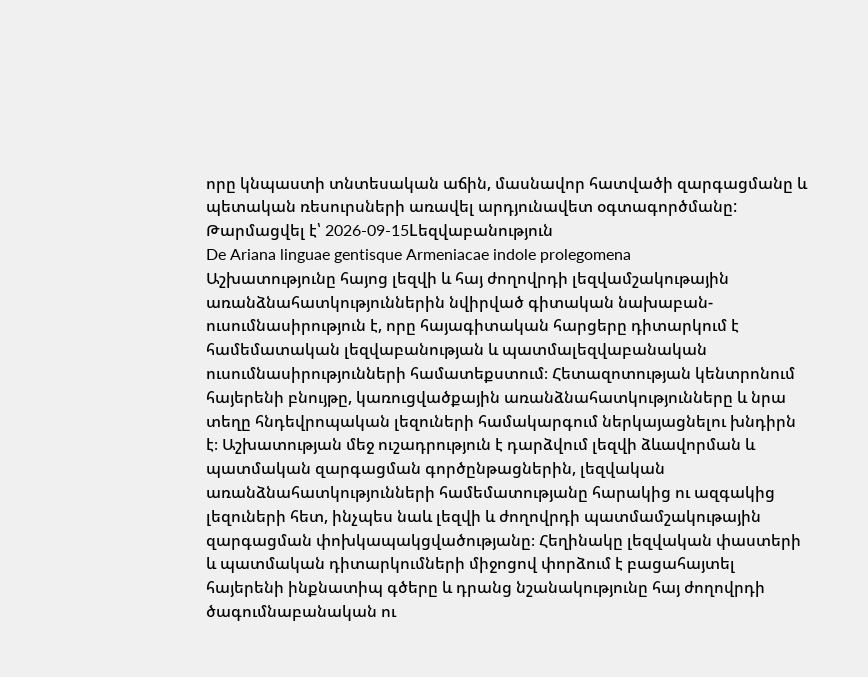որը կնպաստի տնտեսական աճին, մասնավոր հատվածի զարգացմանը և պետական ռեսուրսների առավել արդյունավետ օգտագործմանը:
Թարմացվել է՝ 2026-09-15Lեզվաբանություն
De Ariana linguae gentisque Armeniacae indole prolegomena
Աշխատությունը հայոց լեզվի և հայ ժողովրդի լեզվամշակութային առանձնահատկություններին նվիրված գիտական նախաբան-ուսումնասիրություն է, որը հայագիտական հարցերը դիտարկում է համեմատական լեզվաբանության և պատմալեզվաբանական ուսումնասիրությունների համատեքստում։ Հետազոտության կենտրոնում հայերենի բնույթը, կառուցվածքային առանձնահատկությունները և նրա տեղը հնդեվրոպական լեզուների համակարգում ներկայացնելու խնդիրն է։ Աշխատության մեջ ուշադրություն է դարձվում լեզվի ձևավորման և պատմական զարգացման գործընթացներին, լեզվական առանձնահատկությունների համեմատությանը հարակից ու ազգակից լեզուների հետ, ինչպես նաև լեզվի և ժողովրդի պատմամշակութային զարգացման փոխկապակցվածությանը։ Հեղինակը լեզվական փաստերի և պատմական դիտարկումների միջոցով փորձում է բացահայտել հայերենի ինքնատիպ գծերը և դրանց նշանակությունը հայ ժողովրդի ծագումնաբանական ու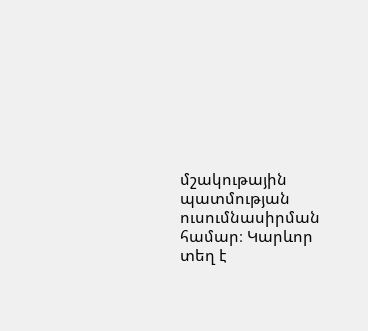մշակութային պատմության ուսումնասիրման համար։ Կարևոր տեղ է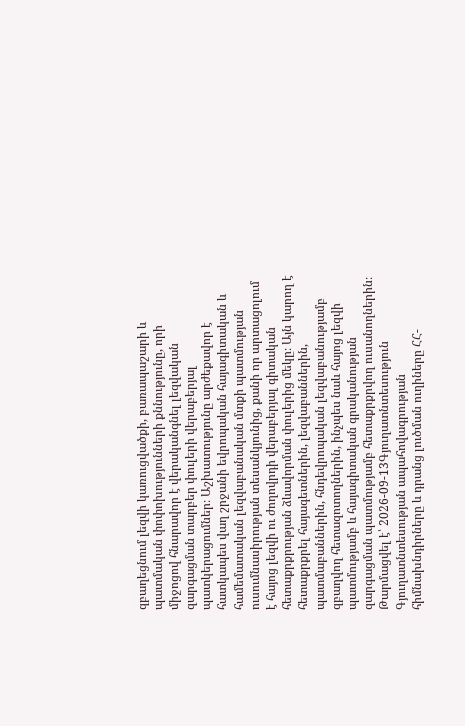զբաղեցնում լեզվի կառուցվածքի, բառապաշարի և պատմական փոփոխությունների քննությունը, որի միջոցով հնարավոր է վերականգնել լեզվական զարգացման տարբեր փուլերի վերաբերյալ պատկերացումներ։ Աշխատությունը արժեքավոր է հատկապես վաղ շրջանի եվրոպական հայագիտական և համեմատական լեզվաբանական մտքի պատմության ուսումնասիրության տեսանկյունից, քանի որ արտացոլում է հայոց լեզվի ու ժողովրդի վերաբերյալ գիտական հետաքրքրության ձևավորման փուլերից մեկը։ Այն կարող է հետաքրքրել հայագետներին, լեզվաբաններին, պատմաբաններին, հնդեվրոպական լեզվաբանությամբ զբաղվող հետազոտողներին, ինչպես նաև հայոց լեզվի պատմությամբ և հայագիտական գրականության զարգացման պատմությամբ հետաքրքրվող ուսանողներին։
Թարմացվել է՝ 2026-09-13Գյուղատնտեսություն
Գյուղատնտեսության ապահովագրության հիմնախնդիրները և դրանց լուծման ուղիները ՀՀ-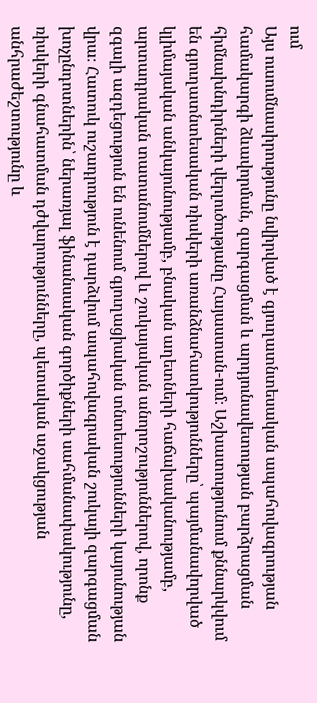ում
Այս ուսումնասիրությունը նվիրված է գյուղատնտեսական ապահովագրության համակարգի ձևավորման, զարգացման և արդյունավետության բարձրացման հիմնախնդիրների վերլուծությանը Հայաստան-ում։ Աշխատությունում քննարկվում են գյուղատնտեսական ռիսկերի առանձնահատկությունները՝ պայմանավորված կլիմայական անկայունությամբ, բնական աղետների հաճախականությամբ, արտադրական տատանումներով և շուկայական անորոշություններով, որոնք զգալի ազդեցություն են ունենում գյուղացիական տնտեսությունների կայունության վրա։ Հատուկ ուշադրություն է դարձվում ապահովագրական շուկայի զարգացման խոչընդոտներին՝ ներառյալ ֆինանսական գործիքների սահմանափակությունը, ռիսկերի գնահատման դժվարությունները, պետական աջակցության անհրաժեշտությունը և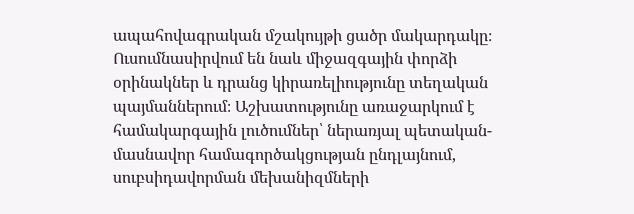ապահովագրական մշակույթի ցածր մակարդակը։ Ուսումնասիրվում են նաև միջազգային փորձի օրինակներ և դրանց կիրառելիությունը տեղական պայմաններում։ Աշխատությունը առաջարկում է համակարգային լուծումներ՝ ներառյալ պետական-մասնավոր համագործակցության ընդլայնում, սուբսիդավորման մեխանիզմների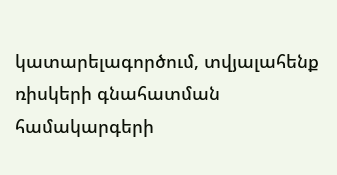կատարելագործում, տվյալահենք ռիսկերի գնահատման համակարգերի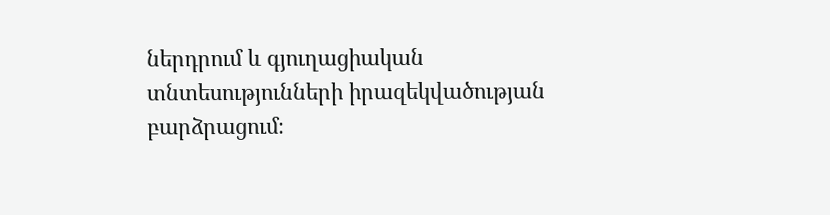ներդրում և գյուղացիական տնտեսությունների իրազեկվածության բարձրացում։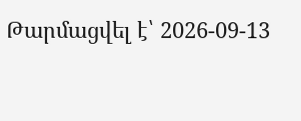Թարմացվել է՝ 2026-09-13